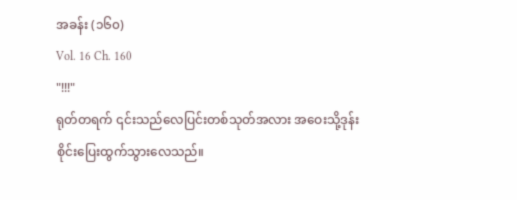အခန်း (၁၆၀)
Vol. 16 Ch. 160
"!!!"
ရုတ်တရက် ၎င်းသည်လေပြင်းတစ်သုတ်အလား အဝေးသို့ဒုန်းစိုင်းပြေးထွက်သွားလေသည်။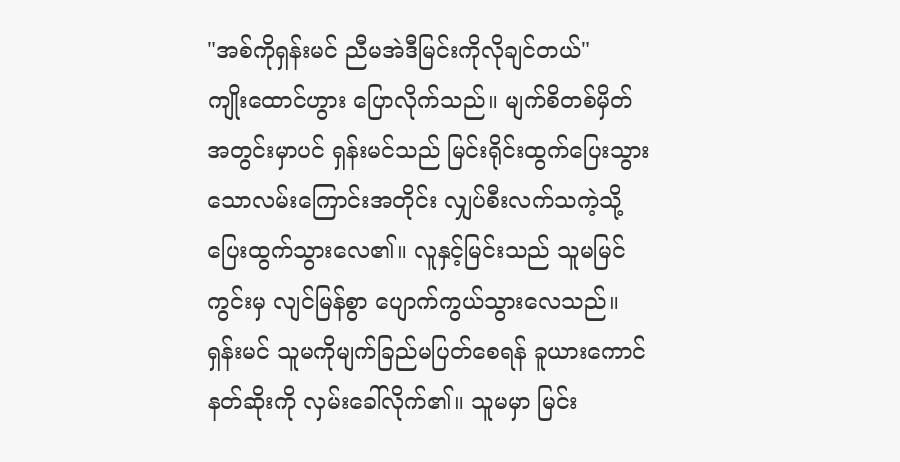"အစ်ကိုရှန်းမင် ညီမအဲဒီမြင်းကိုလိုချင်တယ်"
ကျိုးထောင်ဟွား ပြောလိုက်သည်။ မျက်စိတစ်မှိတ်အတွင်းမှာပင် ရှန်းမင်သည် မြင်းရိုင်းထွက်ပြေးသွားသောလမ်းကြောင်းအတိုင်း လျှပ်စီးလက်သကဲ့သို့ပြေးထွက်သွားလေ၏။ လူနှင့်မြင်းသည် သူမမြင်ကွင်းမှ လျင်မြန်စွာ ပျောက်ကွယ်သွားလေသည်။ ရှန်းမင် သူမကိုမျက်ခြည်မပြတ်စေရန် ခူယားကောင်နတ်ဆိုးကို လှမ်းခေါ်လိုက်၏။ သူမမှာ မြင်း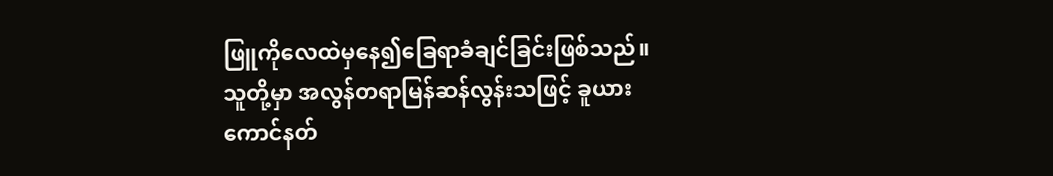ဖြူကိုလေထဲမှနေ၍ခြေရာခံချင်ခြင်းဖြစ်သည်။ သူတို့မှာ အလွန်တရာမြန်ဆန်လွန်းသဖြင့် ခူယားကောင်နတ်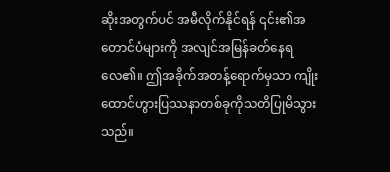ဆိုးအတွက်ပင် အမီလိုက်နိုင်ရန် ၎င်း၏အတောင်ပံများကို အလျင်အမြန်ခတ်နေရလေ၏။ ဤအခိုက်အတန့်ရောက်မှသာ ကျိုးထောင်ဟွားပြဿနာတစ်ခုကိုသတိပြုမိသွားသည်။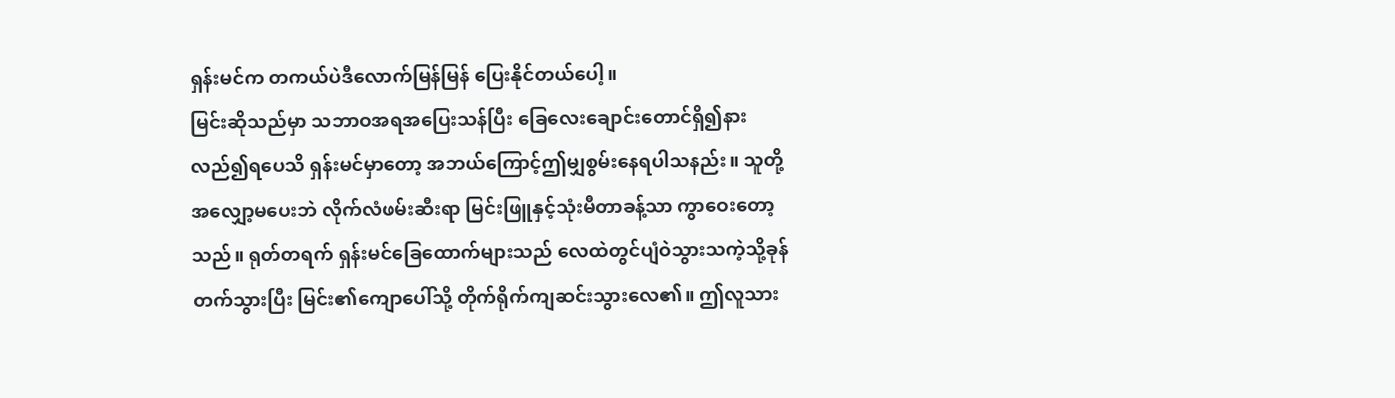ရှန်းမင်က တကယ်ပဲဒီလောက်မြန်မြန် ပြေးနိုင်တယ်ပေါ့။
မြင်းဆိုသည်မှာ သဘာဝအရအပြေးသန်ပြီး ခြေလေးချောင်းတောင်ရှိ၍နားလည်၍ရပေသိ ရှန်းမင်မှာတော့ အဘယ်ကြောင့်ဤမျှစွမ်းနေရပါသနည်း။ သူတို့အလျှော့မပေးဘဲ လိုက်လံဖမ်းဆီးရာ မြင်းဖြူနှင့်သုံးမီတာခန့်သာ ကွာဝေးတော့သည်။ ရုတ်တရက် ရှန်းမင်ခြေထောက်များသည် လေထဲတွင်ပျံဝဲသွားသကဲ့သို့ခုန်တက်သွားပြီး မြင်း၏ကျောပေါ်သို့ တိုက်ရိုက်ကျဆင်းသွားလေ၏။ ဤလူသား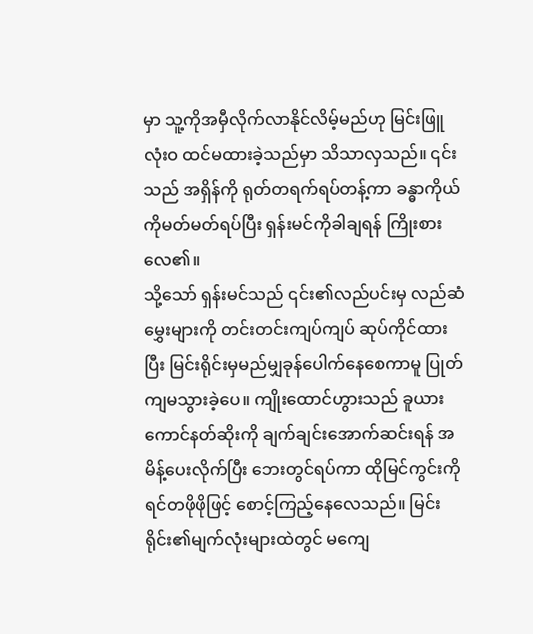မှာ သူ့ကိုအမှီလိုက်လာနိုင်လိမ့်မည်ဟု မြင်းဖြူလုံးဝ ထင်မထားခဲ့သည်မှာ သိသာလှသည်။ ၎င်းသည် အရှိန်ကို ရုတ်တရက်ရပ်တန့်ကာ ခန္ဓာကိုယ်ကိုမတ်မတ်ရပ်ပြီး ရှန်းမင်ကိုခါချရန် ကြိုးစားလေ၏။
သို့သော် ရှန်းမင်သည် ၎င်း၏လည်ပင်းမှ လည်ဆံမွှေးများကို တင်းတင်းကျပ်ကျပ် ဆုပ်ကိုင်ထားပြီး မြင်းရိုင်းမှမည်မျှခုန်ပေါက်နေစေကာမူ ပြုတ်ကျမသွားခဲ့ပေ။ ကျိုးထောင်ဟွားသည် ခူယားကောင်နတ်ဆိုးကို ချက်ချင်းအောက်ဆင်းရန် အမိန့်ပေးလိုက်ပြီး ဘေးတွင်ရပ်ကာ ထိုမြင်ကွင်းကိုရင်တဖိုဖိုဖြင့် စောင့်ကြည့်နေလေသည်။ မြင်းရိုင်း၏မျက်လုံးများထဲတွင် မကျေ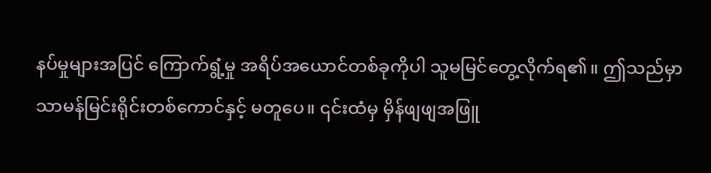နပ်မှုများအပြင် ကြောက်ရွံ့မှု အရိပ်အယောင်တစ်ခုကိုပါ သူမမြင်တွေ့လိုက်ရ၏။ ဤသည်မှာသာမန်မြင်းရိုင်းတစ်ကောင်နှင့် မတူပေ။ ၎င်းထံမှ မှိန်ဖျဖျအဖြူ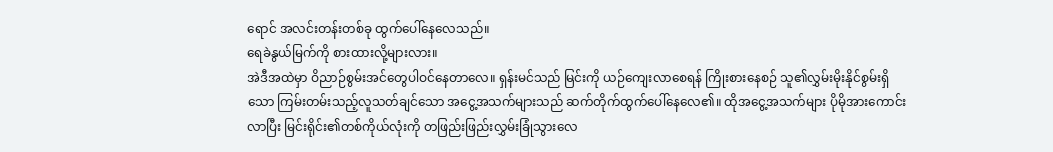ရောင် အလင်းတန်းတစ်ခု ထွက်ပေါ်နေလေသည်။
ရေခဲနွယ်မြက်ကို စားထားလို့များလား။
အဲဒီအထဲမှာ ဝိညာဉ်စွမ်းအင်တွေပါဝင်နေတာလေ။ ရှန်းမင်သည် မြင်းကို ယဉ်ကျေးလာစေရန် ကြိုးစားနေစဉ် သူ၏လွှမ်းမိုးနိုင်စွမ်းရှိသော ကြမ်းတမ်းသည့်လူသတ်ချင်သော အငွေ့အသက်များသည် ဆက်တိုက်ထွက်ပေါ်နေလေ၏။ ထိုအငွေ့အသက်များ ပိုမိုအားကောင်းလာပြီး မြင်းရိုင်း၏တစ်ကိုယ်လုံးကို တဖြည်းဖြည်းလွှမ်းခြုံသွားလေ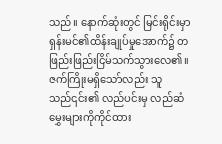သည်။ နောက်ဆုံးတွင် မြင်းရိုင်းမှာ ရှန်းမင်၏ထိန်းချုပ်မှုအောက်၌ တဖြည်းဖြည်းငြိမ်သက်သွားလေ၏။ ဇက်ကြိုးမရှိသော်လည်း သူသည်၎င်း၏ လည်ပင်းမှ လည်ဆံမွှေးများကိုကိုင်ထား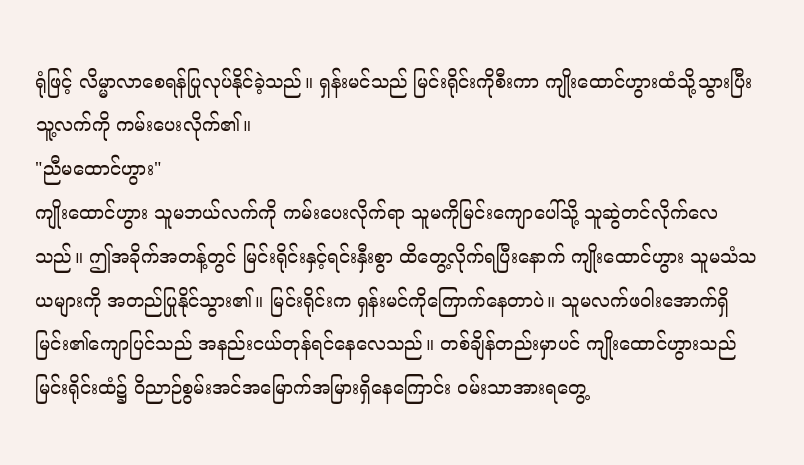ရုံဖြင့် လိမ္မာလာစေရန်ပြုလုပ်နိုင်ခဲ့သည်။ ရှန်းမင်သည် မြင်းရိုင်းကိုစီးကာ ကျိုးထောင်ဟွားထံသို့သွားပြီး သူ့လက်ကို ကမ်းပေးလိုက်၏။
"ညီမထောင်ဟွား"
ကျိုးထောင်ဟွား သူမဘယ်လက်ကို ကမ်းပေးလိုက်ရာ သူမကိုမြင်းကျောပေါ်သို့ သူဆွဲတင်လိုက်လေသည်။ ဤအခိုက်အတန့်တွင် မြင်းရိုင်းနှင့်ရင်းနှီးစွာ ထိတွေ့လိုက်ရပြီးနောက် ကျိုးထောင်ဟွား သူမသံသယများကို အတည်ပြုနိုင်သွား၏။ မြင်းရိုင်းက ရှန်းမင်ကိုကြောက်နေတာပဲ။ သူမလက်ဖဝါးအောက်ရှိ မြင်း၏ကျောပြင်သည် အနည်းငယ်တုန်ရင်နေလေသည်။ တစ်ချိန်တည်းမှာပင် ကျိုးထောင်ဟွားသည် မြင်းရိုင်းထံ၌ ဝိညာဉ်စွမ်းအင်အမြောက်အမြားရှိနေကြောင်း ဝမ်းသာအားရတွေ့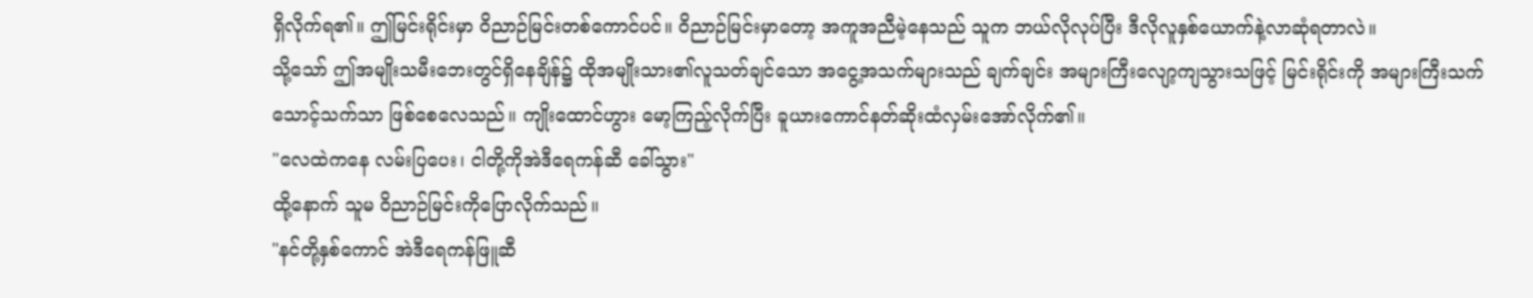ရှိလိုက်ရ၏။ ဤမြင်းရိုင်းမှာ ဝိညာဉ်မြင်းတစ်ကောင်ပင်။ ဝိညာဉ်မြင်းမှာတော့ အကူအညီမဲ့နေသည် သူက ဘယ်လိုလုပ်ပြီး ဒီလိုလူနှစ်ယောက်နဲ့လာဆုံရတာလဲ။
သို့သော် ဤအမျိုးသမီးဘေးတွင်ရှိနေချိန်၌ ထိုအမျိုးသား၏လူသတ်ချင်သော အငွေ့အသက်များသည် ချက်ချင်း အများကြီးလျော့ကျသွားသဖြင့် မြင်းရိုင်းကို အများကြီးသက်သောင့်သက်သာ ဖြစ်စေလေသည်။ ကျိုးထောင်ဟွား မော့ကြည့်လိုက်ပြီး ခူယားကောင်နတ်ဆိုးထံလှမ်းအော်လိုက်၏။
"လေထဲကနေ လမ်းပြပေး၊ ငါတို့ကိုအဲဒီရေကန်ဆီ ခေါ်သွား"
ထို့နောက် သူမ ဝိညာဉ်မြင်းကိုပြောလိုက်သည်။
"နင်တို့နှစ်ကောင် အဲဒီရေကန်ဖြူဆီ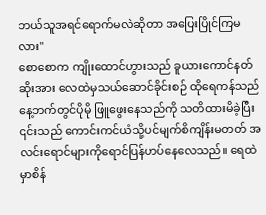ဘယ်သူအရင်ရောက်မလဲဆိုတာ အပြေးပြိုင်ကြမလား"
စောစောက ကျိုးထောင်ဟွားသည် ခူယားကောင်နတ်ဆိုးအား လေထဲမှသယ်ဆောင်ခိုင်းစဉ် ထိုရေကန်သည် နေ့ဘက်တွင်ပိုမို ဖြူဖွေးနေသည်ကို သတိထားမိခဲ့ပြီး ၎င်းသည် ကောင်းကင်ယံသို့ပင်မျက်စိကျိန်းမတတ် အလင်းရောင်များကိုရောင်ပြန်ဟပ်နေလေသည်။ ရေထဲမှာစိန်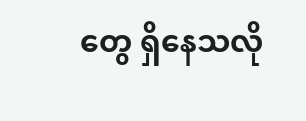တွေ ရှိနေသလို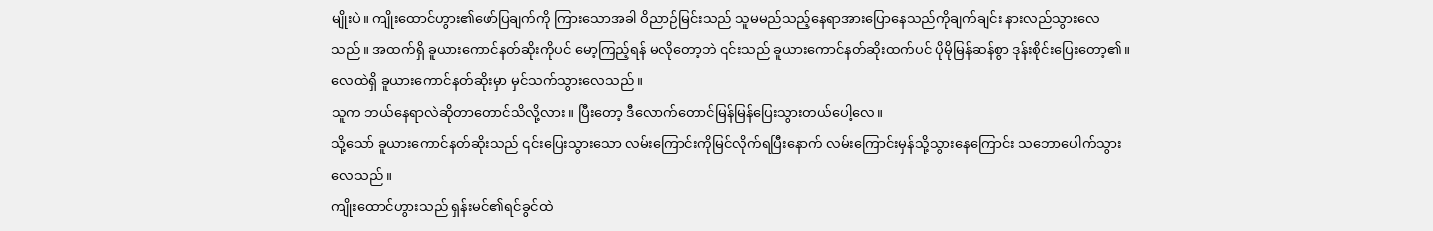မျိုးပဲ။ ကျိုးထောင်ဟွား၏ဖော်ပြချက်ကို ကြားသောအခါ ဝိညာဉ်မြင်းသည် သူမမည်သည့်နေရာအားပြောနေသည်ကိုချက်ချင်း နားလည်သွားလေသည်။ အထက်ရှိ ခူယားကောင်နတ်ဆိုးကိုပင် မော့ကြည့်ရန် မလိုတော့ဘဲ ၎င်းသည် ခူယားကောင်နတ်ဆိုးထက်ပင် ပိုမိုမြန်ဆန်စွာ ဒုန်းစိုင်းပြေးတော့၏။ လေထဲရှိ ခူယားကောင်နတ်ဆိုးမှာ မှင်သက်သွားလေသည်။
သူက ဘယ်နေရာလဲဆိုတာတောင်သိလို့လား။ ပြီးတော့ ဒီလောက်တောင်မြန်မြန်ပြေးသွားတယ်ပေါ့လေ။
သို့သော် ခူယားကောင်နတ်ဆိုးသည် ၎င်းပြေးသွားသော လမ်းကြောင်းကိုမြင်လိုက်ရပြီးနောက် လမ်းကြောင်းမှန်သို့သွားနေကြောင်း သဘောပေါက်သွားလေသည်။
ကျိုးထောင်ဟွားသည် ရှန်းမင်၏ရင်ခွင်ထဲ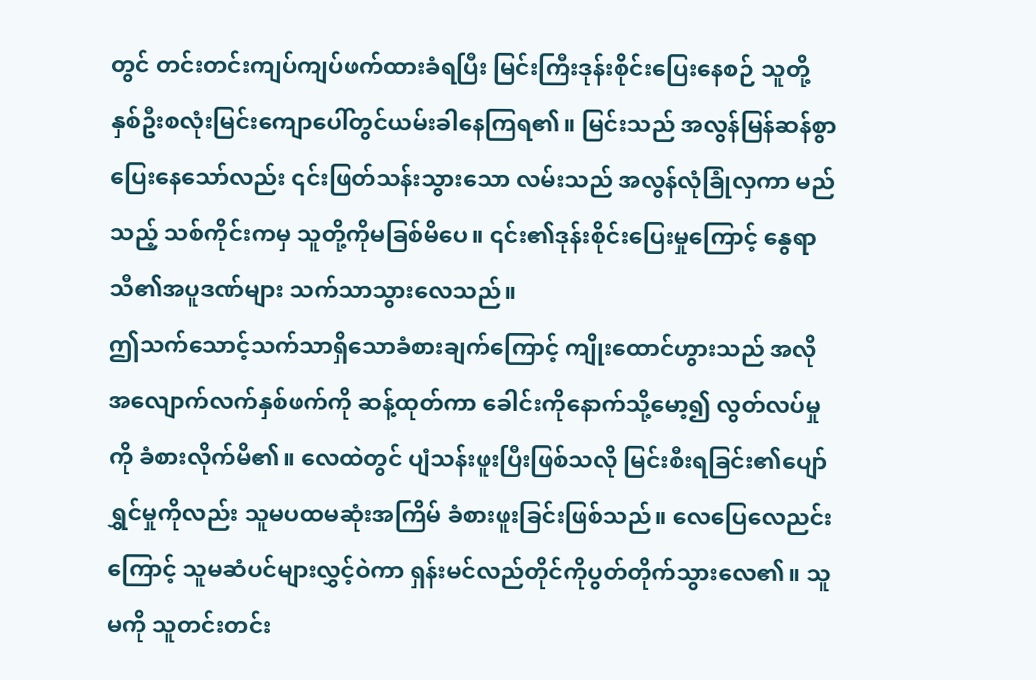တွင် တင်းတင်းကျပ်ကျပ်ဖက်ထားခံရပြီး မြင်းကြီးဒုန်းစိုင်းပြေးနေစဉ် သူတို့နှစ်ဦးစလုံးမြင်းကျောပေါ်တွင်ယမ်းခါနေကြရ၏။ မြင်းသည် အလွန်မြန်ဆန်စွာပြေးနေသော်လည်း ၎င်းဖြတ်သန်းသွားသော လမ်းသည် အလွန်လုံခြုံလှကာ မည်သည့် သစ်ကိုင်းကမှ သူတို့ကိုမခြစ်မိပေ။ ၎င်း၏ဒုန်းစိုင်းပြေးမှုကြောင့် နွေရာသီ၏အပူဒဏ်များ သက်သာသွားလေသည်။
ဤသက်သောင့်သက်သာရှိသောခံစားချက်ကြောင့် ကျိုးထောင်ဟွားသည် အလိုအလျောက်လက်နှစ်ဖက်ကို ဆန့်ထုတ်ကာ ခေါင်းကိုနောက်သို့မော့၍ လွတ်လပ်မှုကို ခံစားလိုက်မိ၏။ လေထဲတွင် ပျံသန်းဖူးပြီးဖြစ်သလို မြင်းစီးရခြင်း၏ပျော်ရွှင်မှုကိုလည်း သူမပထမဆုံးအကြိမ် ခံစားဖူးခြင်းဖြစ်သည်။ လေပြေလေညင်းကြောင့် သူမဆံပင်များလွှင့်ဝဲကာ ရှန်းမင်လည်တိုင်ကိုပွတ်တိုက်သွားလေ၏။ သူမကို သူတင်းတင်း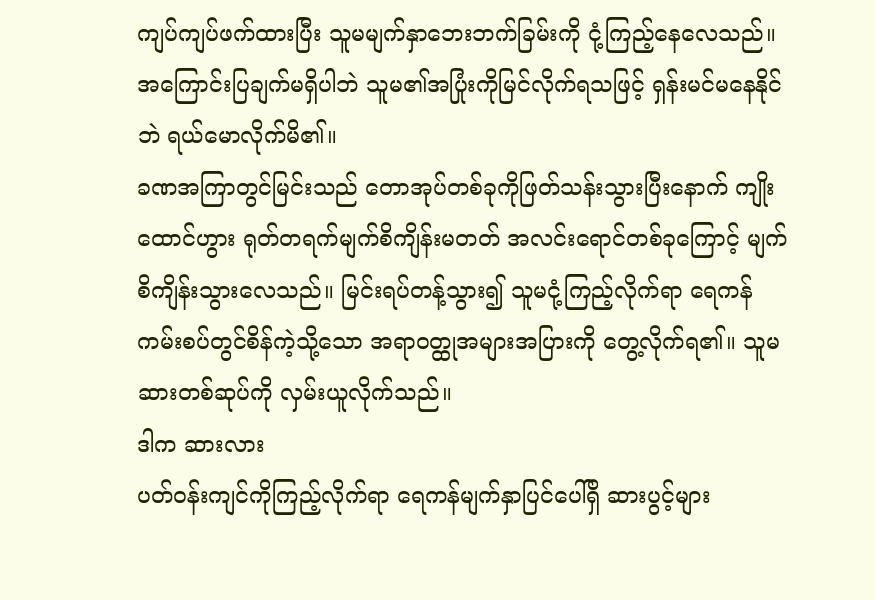ကျပ်ကျပ်ဖက်ထားပြီး သူမမျက်နှာဘေးဘက်ခြမ်းကို ငုံ့ကြည့်နေလေသည်။ အကြောင်းပြချက်မရှိပါဘဲ သူမ၏အပြုံးကိုမြင်လိုက်ရသဖြင့် ရှန်းမင်မနေနိုင်ဘဲ ရယ်မောလိုက်မိ၏။
ခဏအကြာတွင်မြင်းသည် တောအုပ်တစ်ခုကိုဖြတ်သန်းသွားပြီးနောက် ကျိုးထောင်ဟွား ရုတ်တရက်မျက်စိကျိန်းမတတ် အလင်းရောင်တစ်ခုကြောင့် မျက်စိကျိန်းသွားလေသည်။ မြင်းရပ်တန့်သွား၍ သူမငုံ့ကြည့်လိုက်ရာ ရေကန်ကမ်းစပ်တွင်စိန်ကဲ့သို့သော အရာဝတ္ထုအများအပြားကို တွေ့လိုက်ရ၏။ သူမဆားတစ်ဆုပ်ကို လှမ်းယူလိုက်သည်။
ဒါက ဆားလား
ပတ်ဝန်းကျင်ကိုကြည့်လိုက်ရာ ရေကန်မျက်နှာပြင်ပေါ်ရှိ ဆားပွင့်များ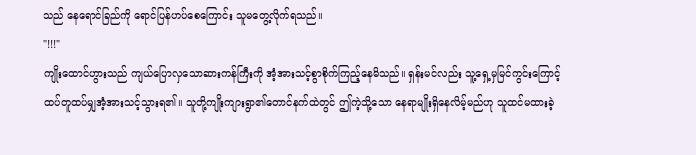သည် နေရောင်ခြည်ကို ရောင်ပြန်ဟပ်စေကြောင်း သူမတွေ့လိုက်ရသည်။
"!!!"
ကျိုးထောင်ဟွားသည် ကျယ်ပြောလှသောဆားကန်ကြီးကို အံ့အားသင့်စွာစိုက်ကြည့်နေမိသည်။ ရှန်းမင်လည်း သူ့ရှေ့မှမြင်ကွင်းကြောင့် ထပ်တူထပ်မျှအံ့အားသင့်သွားရ၏။ သူတို့ကျိုးကျားရွာ၏တောင်နက်ထဲတွင် ဤကဲ့သို့သော နေရာမျိုးရှိနေလိမ့်မည်ဟု သူထင်မထားခဲ့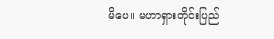မိပေ။ မဟာရှားတိုင်းပြည်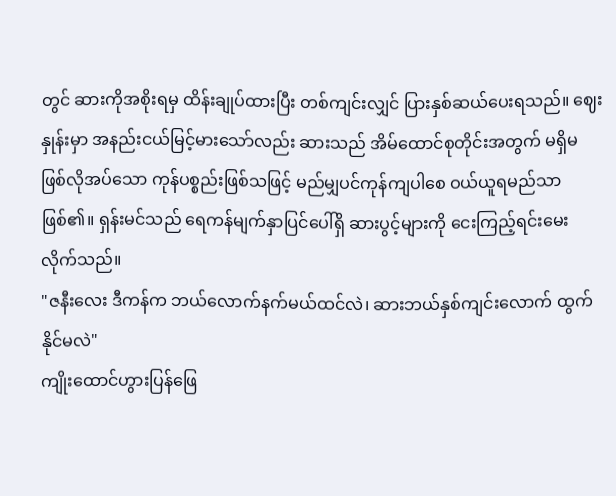တွင် ဆားကိုအစိုးရမှ ထိန်းချုပ်ထားပြီး တစ်ကျင်းလျှင် ပြားနှစ်ဆယ်ပေးရသည်။ ဈေးနှုန်းမှာ အနည်းငယ်မြင့်မားသော်လည်း ဆားသည် အိမ်ထောင်စုတိုင်းအတွက် မရှိမဖြစ်လိုအပ်သော ကုန်ပစ္စည်းဖြစ်သဖြင့် မည်မျှပင်ကုန်ကျပါစေ ဝယ်ယူရမည်သာဖြစ်၏။ ရှန်းမင်သည် ရေကန်မျက်နှာပြင်ပေါ်ရှိ ဆားပွင့်များကို ငေးကြည့်ရင်းမေးလိုက်သည်။
"ဇနီးလေး ဒီကန်က ဘယ်လောက်နက်မယ်ထင်လဲ၊ ဆားဘယ်နှစ်ကျင်းလောက် ထွက်နိုင်မလဲ"
ကျိုးထောင်ဟွားပြန်ဖြေ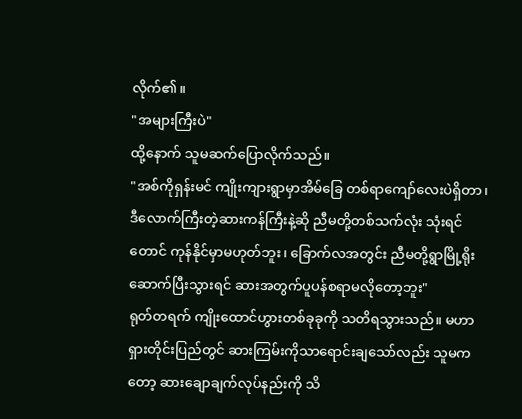လိုက်၏။
"အများကြီးပဲ"
ထို့နောက် သူမဆက်ပြောလိုက်သည်။
"အစ်ကိုရှန်းမင် ကျိုးကျားရွာမှာအိမ်ခြေ တစ်ရာကျော်လေးပဲရှိတာ၊ ဒီလောက်ကြီးတဲ့ဆားကန်ကြီးနဲ့ဆို ညီမတို့တစ်သက်လုံး သုံးရင်တောင် ကုန်နိုင်မှာမဟုတ်ဘူး၊ ခြောက်လအတွင်း ညီမတို့ရွာမြို့ရိုးဆောက်ပြီးသွားရင် ဆားအတွက်ပူပန်စရာမလိုတော့ဘူး"
ရုတ်တရက် ကျိုးထောင်ဟွားတစ်ခုခုကို သတိရသွားသည်။ မဟာရှားတိုင်းပြည်တွင် ဆားကြမ်းကိုသာရောင်းချသော်လည်း သူမကတော့ ဆားချောချက်လုပ်နည်းကို သိ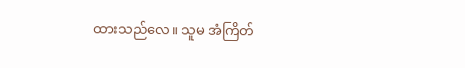ထားသည်လေ။ သူမ အံကြိတ်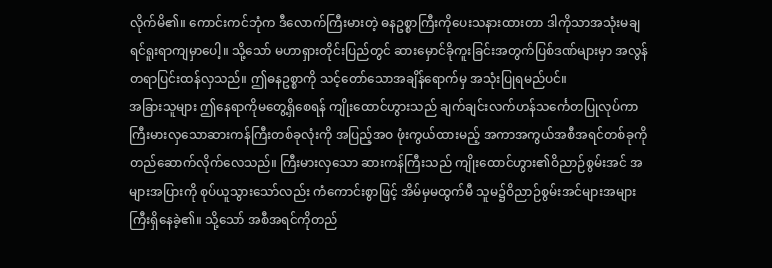လိုက်မိ၏။ ကောင်းကင်ဘုံက ဒီလောက်ကြီးမားတဲ့ ဓနဥစ္စာကြီးကိုပေးသနားထားတာ ဒါကိုသာအသုံးမချရင်ရူးရာကျမှာပေါ့။ သို့သော် မဟာရှားတိုင်းပြည်တွင် ဆားမှောင်ခိုကူးခြင်းအတွက်ပြစ်ဒဏ်များမှာ အလွန်တရာပြင်းထန်လှသည်။ ဤဓနဥစ္စာကို သင့်တော်သောအချိန်ရောက်မှ အသုံးပြုရမည်ပင်။
အခြားသူများ ဤနေရာကိုမတွေ့ရှိစေရန် ကျိုးထောင်ဟွားသည် ချက်ချင်းလက်ဟန်သင်္ကေတပြုလုပ်ကာ ကြီးမားလှသောဆားကန်ကြီးတစ်ခုလုံးကို အပြည့်အဝ ဖုံးကွယ်ထားမည့် အကာအကွယ်အစီအရင်တစ်ခုကို တည်ဆောက်လိုက်လေသည်။ ကြီးမားလှသော ဆားကန်ကြီးသည် ကျိုးထောင်ဟွား၏ဝိညာဉ်စွမ်းအင် အများအပြားကို စုပ်ယူသွားသော်လည်း ကံကောင်းစွာဖြင့် အိမ်မှမထွက်မီ သူမ၌ဝိညာဉ်စွမ်းအင်များအများကြီးရှိနေခဲ့၏။ သို့သော် အစီအရင်ကိုတည်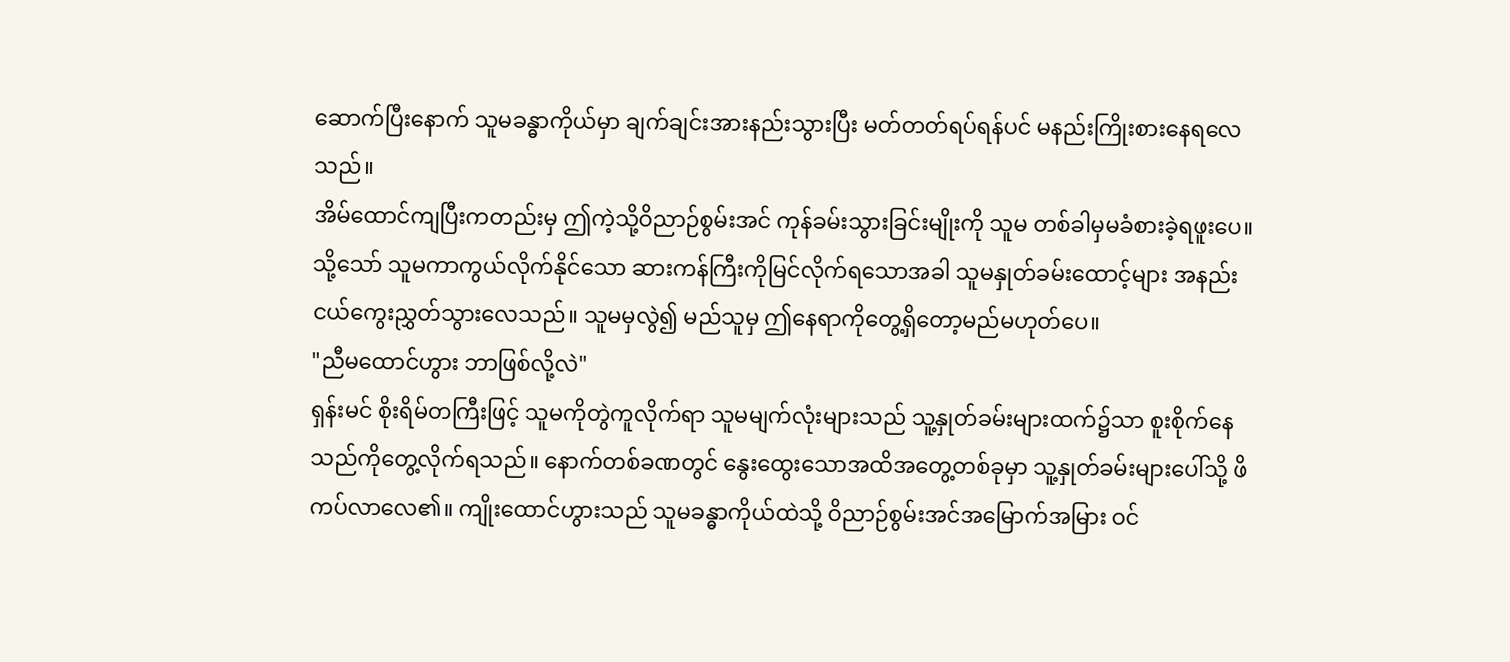ဆောက်ပြီးနောက် သူမခန္ဓာကိုယ်မှာ ချက်ချင်းအားနည်းသွားပြီး မတ်တတ်ရပ်ရန်ပင် မနည်းကြိုးစားနေရလေသည်။
အိမ်ထောင်ကျပြီးကတည်းမှ ဤကဲ့သို့ဝိညာဉ်စွမ်းအင် ကုန်ခမ်းသွားခြင်းမျိုးကို သူမ တစ်ခါမှမခံစားခဲ့ရဖူးပေ။ သို့သော် သူမကာကွယ်လိုက်နိုင်သော ဆားကန်ကြီးကိုမြင်လိုက်ရသောအခါ သူမနှုတ်ခမ်းထောင့်များ အနည်းငယ်ကွေးညွှတ်သွားလေသည်။ သူမမှလွဲ၍ မည်သူမှ ဤနေရာကိုတွေ့ရှိတော့မည်မဟုတ်ပေ။
"ညီမထောင်ဟွား ဘာဖြစ်လို့လဲ"
ရှန်းမင် စိုးရိမ်တကြီးဖြင့် သူမကိုတွဲကူလိုက်ရာ သူမမျက်လုံးများသည် သူ့နှုတ်ခမ်းများထက်၌သာ စူးစိုက်နေသည်ကိုတွေ့လိုက်ရသည်။ နောက်တစ်ခဏတွင် နွေးထွေးသောအထိအတွေ့တစ်ခုမှာ သူ့နှုတ်ခမ်းများပေါ်သို့ ဖိကပ်လာလေ၏။ ကျိုးထောင်ဟွားသည် သူမခန္ဓာကိုယ်ထဲသို့ ဝိညာဉ်စွမ်းအင်အမြောက်အမြား ဝင်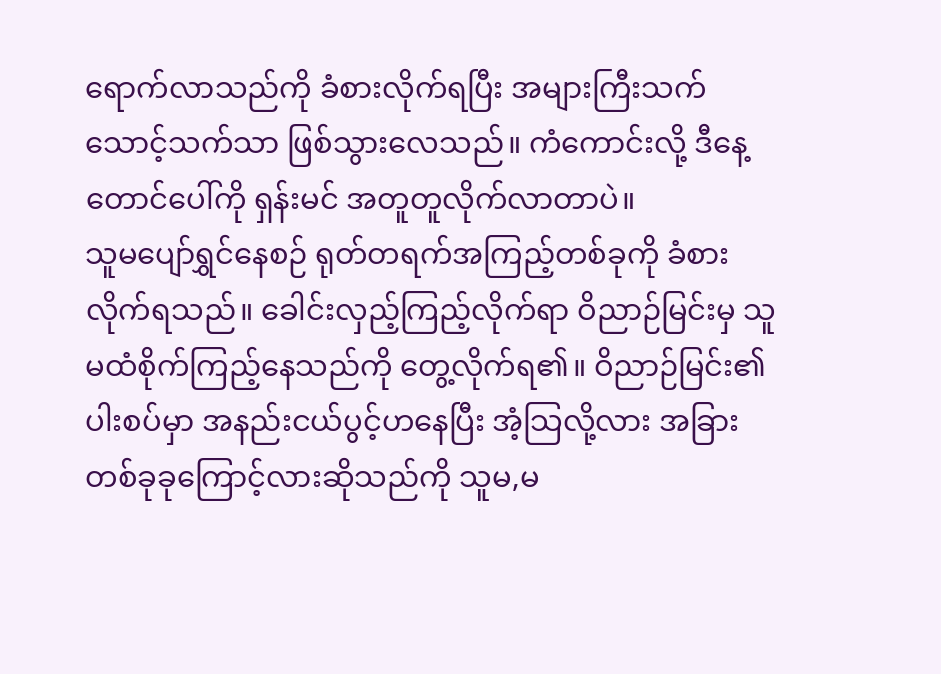ရောက်လာသည်ကို ခံစားလိုက်ရပြီး အများကြီးသက်သောင့်သက်သာ ဖြစ်သွားလေသည်။ ကံကောင်းလို့ ဒီနေ့တောင်ပေါ်ကို ရှန်းမင် အတူတူလိုက်လာတာပဲ။
သူမပျော်ရွှင်နေစဉ် ရုတ်တရက်အကြည့်တစ်ခုကို ခံစားလိုက်ရသည်။ ခေါင်းလှည့်ကြည့်လိုက်ရာ ဝိညာဉ်မြင်းမှ သူမထံစိုက်ကြည့်နေသည်ကို တွေ့လိုက်ရ၏။ ဝိညာဉ်မြင်း၏ပါးစပ်မှာ အနည်းငယ်ပွင့်ဟနေပြီး အံ့သြလို့လား အခြားတစ်ခုခုကြောင့်လားဆိုသည်ကို သူမ,မ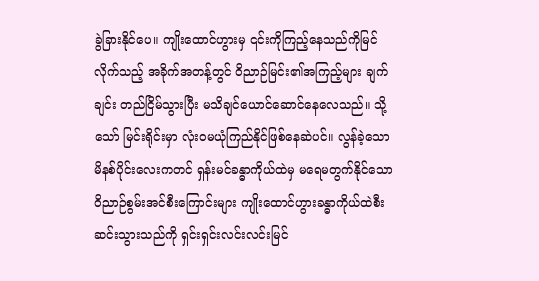ခွဲခြားနိုင်ပေ။ ကျိုးထောင်ဟွားမှ ၎င်းကိုကြည့်နေသည်ကိုမြင်လိုက်သည့် အခိုက်အတန့်တွင် ဝိညာဉ်မြင်း၏အကြည့်များ ချက်ချင်း တည်ငြိမ်သွားပြီး မသိချင်ယောင်ဆောင်နေလေသည်။ သို့သော် မြင်းရိုင်းမှာ လုံးဝမယုံကြည်နိုင်ဖြစ်နေဆဲပင်။ လွန်ခဲ့သောမိနစ်ပိုင်းလေးကတင် ရှန်းမင်ခန္ဓာကိုယ်ထဲမှ မရေမတွက်နိုင်သောဝိညာဉ်စွမ်းအင်စီးကြောင်းများ ကျိုးထောင်ဟွားခန္ဓာကိုယ်ထဲစီးဆင်းသွားသည်ကို ရှင်းရှင်းလင်းလင်းမြင်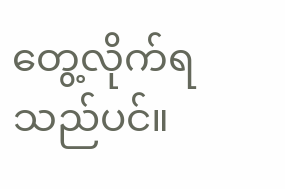တွေ့လိုက်ရသည်ပင်။